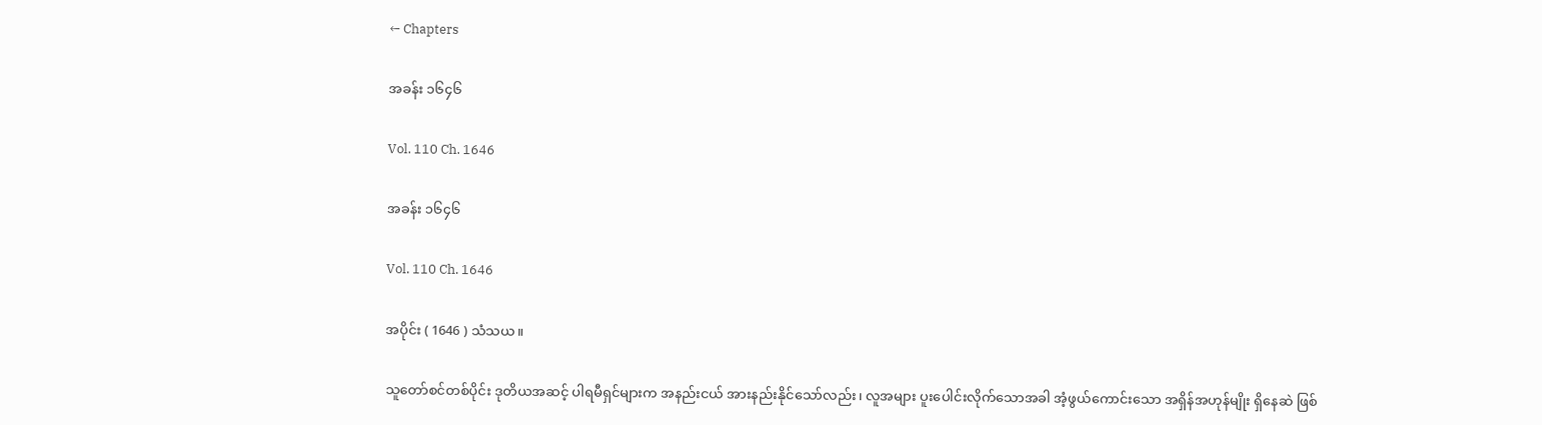← Chapters

အခန်း ၁၆၄၆

Vol. 110 Ch. 1646

အခန်း ၁၆၄၆

Vol. 110 Ch. 1646

အပိုင်း ( 1646 ) သံသယ။

သူတော်စင်တစ်ပိုင်း ဒုတိယအဆင့် ပါရမီရှင်များက အနည်းငယ် အားနည်းနိုင်သော်လည်း၊ လူအများ ပူးပေါင်းလိုက်သောအခါ အံ့ဖွယ်ကောင်းသော အရှိန်အဟုန်မျိုး ရှိနေဆဲ ဖြစ်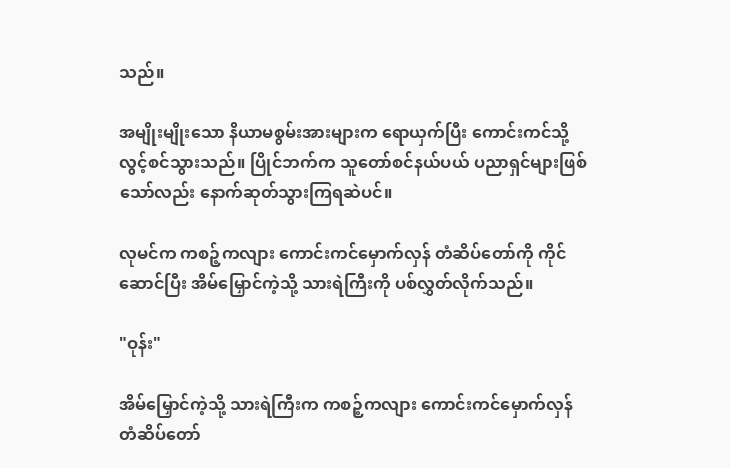သည်။

အမျိုးမျိုးသော နိယာမစွမ်းအားများက ရောယှက်ပြီး ကောင်းကင်သို့ လွင့်စင်သွားသည်။ ပြိုင်ဘက်က သူတော်စင်နယ်ပယ် ပညာရှင်များဖြစ်သော်လည်း နောက်ဆုတ်သွားကြရဆဲပင်။

လုမင်က ကစဉ့်ကလျား ကောင်းကင်မှောက်လှန် တံဆိပ်တော်ကို ကိုင်ဆောင်ပြီး အိမ်မြှောင်ကဲ့သို့ သားရဲကြီးကို ပစ်လွှတ်လိုက်သည်။

"ဝုန်း"

အိမ်မြှောင်ကဲ့သို့ သားရဲကြီးက ကစဉ့်ကလျား ကောင်းကင်မှောက်လှန် တံဆိပ်တော်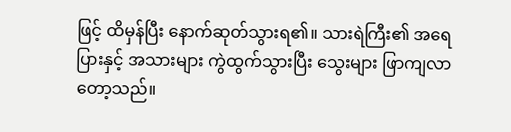ဖြင့် ထိမှန်ပြီး နောက်ဆုတ်သွားရ၏။ သားရဲကြီး၏ အရေပြားနှင့် အသားများ ကွဲထွက်သွားပြီး သွေးများ ဖြာကျလာတော့သည်။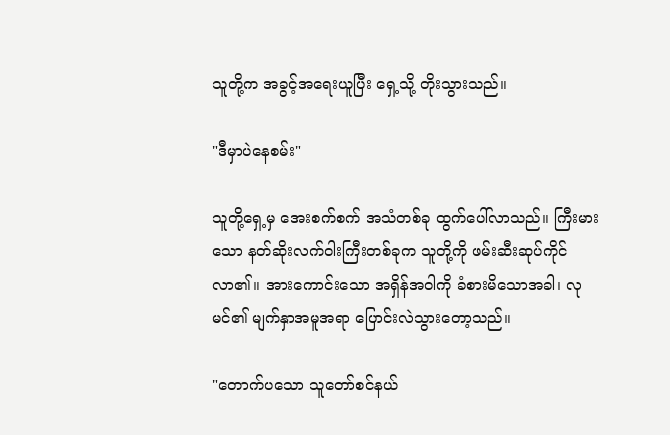သူတို့က အခွင့်အရေးယူပြီး ရှေ့သို့ တိုးသွားသည်။

"ဒီမှာပဲနေစမ်း"

သူတို့ရှေ့မှ အေးစက်စက် အသံတစ်ခု ထွက်ပေါ်လာသည်။ ကြီးမားသော နတ်ဆိုးလက်ဝါးကြီးတစ်ခုက သူတို့ကို ဖမ်းဆီးဆုပ်ကိုင်လာ၏။ အားကောင်းသော အရှိန်အဝါကို ခံစားမိသောအခါ၊ လုမင်၏ မျက်နှာအမူအရာ ပြောင်းလဲသွားတော့သည်။

"တောက်ပသော သူတော်စင်နယ်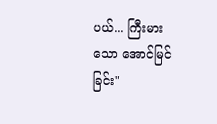ပယ်... ကြီးမားသော အောင်မြင်ခြင်း"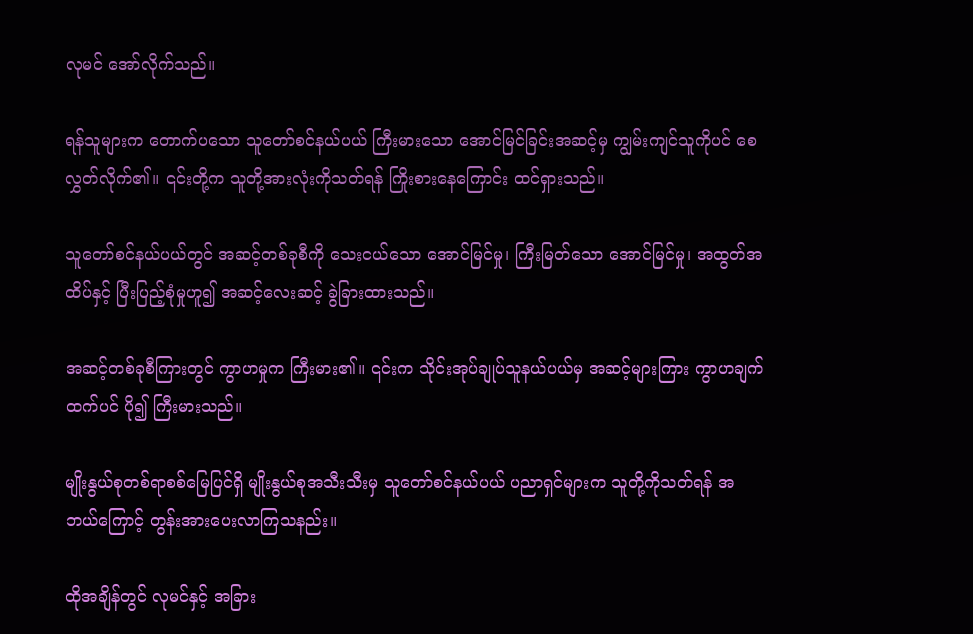လုမင် အော်လိုက်သည်။

ရန်သူများက တောက်ပသော သူတော်စင်နယ်ပယ် ကြီးမားသော အောင်မြင်ခြင်းအဆင့်မှ ကျွမ်းကျင်သူကိုပင် စေလွှတ်လိုက်၏။ ၎င်းတို့က သူတို့အားလုံးကိုသတ်ရန် ကြိုးစားနေကြောင်း ထင်ရှားသည်။

သူတော်စင်နယ်ပယ်တွင် အဆင့်တစ်ခုစီကို သေးငယ်သော အောင်မြင်မှု၊ ကြီးမြတ်သော အောင်မြင်မှု၊ အထွတ်အထိပ်နှင့် ပြီးပြည့်စုံမှုဟူ၍ အဆင့်လေးဆင့် ခွဲခြားထားသည်။

အဆင့်တစ်ခုစီကြားတွင် ကွာဟမှုက ကြီးမား၏။ ၎င်းက သိုင်းအုပ်ချုပ်သူနယ်ပယ်မှ အဆင့်များကြား ကွာဟချက်ထက်ပင် ပို၍ ကြီးမားသည်။

မျိုးနွယ်စုတစ်ရာစစ်မြေပြင်ရှိ မျိုးနွယ်စုအသီးသီးမှ သူတော်စင်နယ်ပယ် ပညာရှင်များက သူတို့ကိုသတ်ရန် အဘယ်ကြောင့် တွန်းအားပေးလာကြသနည်း။

ထိုအချိန်တွင် လုမင်နှင့် အခြား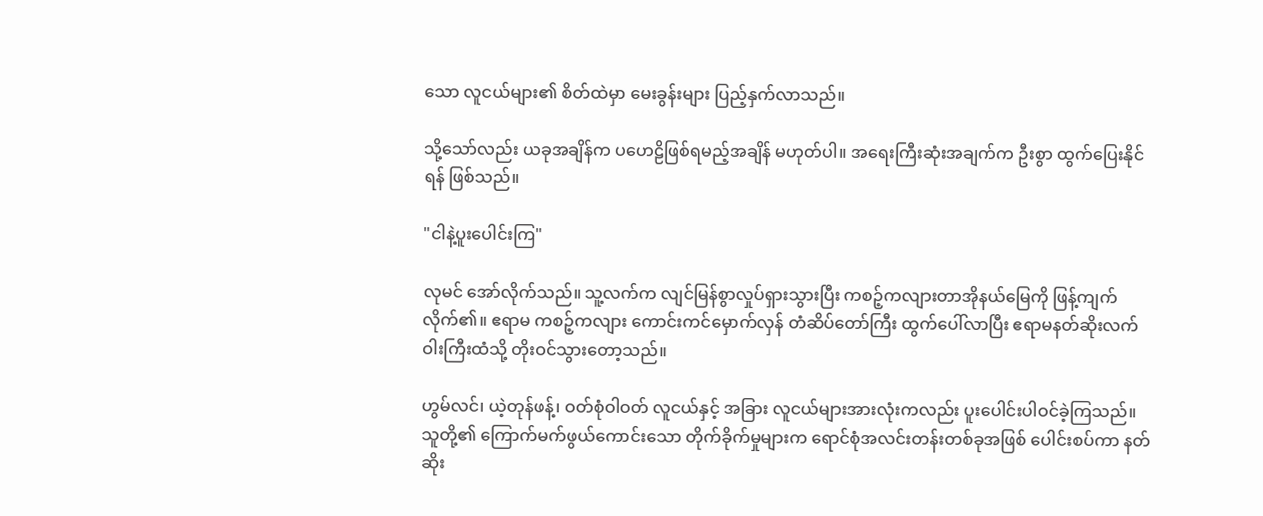သော လူငယ်များ၏ စိတ်ထဲမှာ မေးခွန်းများ ပြည့်နှက်လာသည်။

သို့သော်လည်း ယခုအချိန်က ပဟေဠိဖြစ်ရမည့်အချိန် မဟုတ်ပါ။ အရေးကြီးဆုံးအချက်က ဦးစွာ ထွက်ပြေးနိုင်ရန် ဖြစ်သည်။

"ငါနဲ့ပူးပေါင်းကြ"

လုမင် အော်လိုက်သည်။ သူ့လက်က လျင်မြန်စွာလှုပ်ရှားသွားပြီး ကစဉ့်ကလျားတာအိုနယ်မြေကို ဖြန့်ကျက်လိုက်၏။ ဧရာမ ကစဉ့်ကလျား ကောင်းကင်မှောက်လှန် တံဆိပ်တော်ကြီး ထွက်ပေါ်လာပြီး ဧရာမနတ်ဆိုးလက်ဝါးကြီးထံသို့ တိုးဝင်သွားတော့သည်။

ဟွမ်လင်၊ ယဲ့တုန်ဖန့်၊ ဝတ်စုံဝါဝတ် လူငယ်နှင့် အခြား လူငယ်များအားလုံးကလည်း ပူးပေါင်းပါဝင်ခဲ့ကြသည်။ သူတို့၏ ကြောက်မက်ဖွယ်ကောင်းသော တိုက်ခိုက်မှုများက ရောင်စုံအလင်းတန်းတစ်ခုအဖြစ် ပေါင်းစပ်ကာ နတ်ဆိုး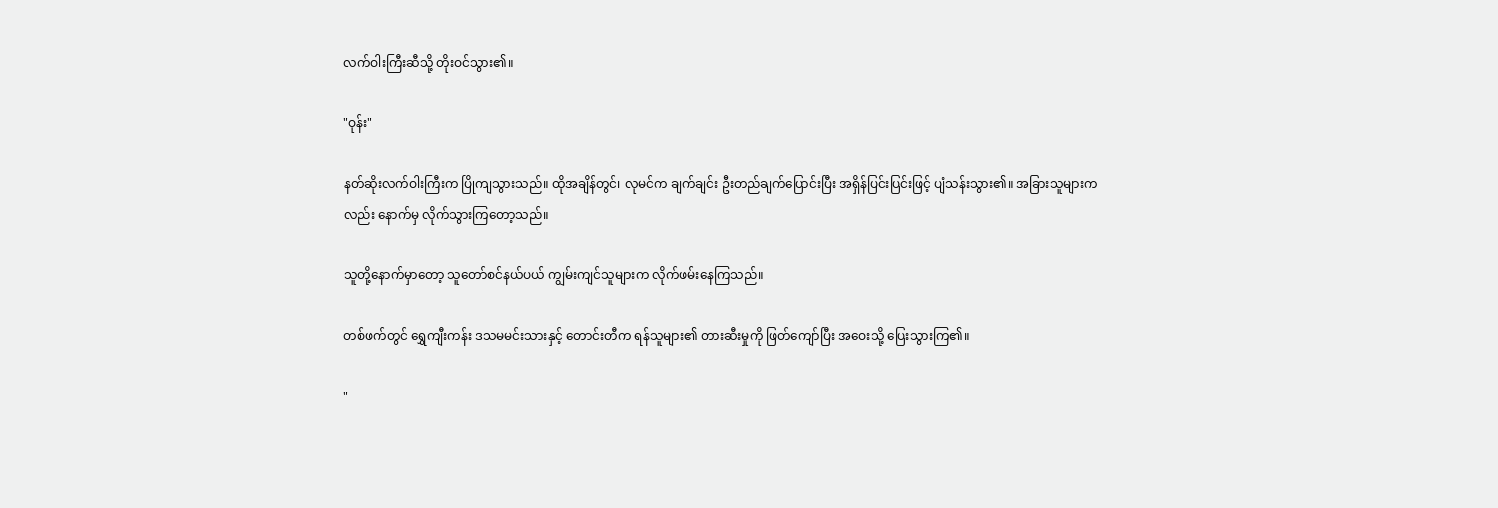လက်ဝါးကြီးဆီသို့ တိုးဝင်သွား၏။

"ဝုန်း"

နတ်ဆိုးလက်ဝါးကြီးက ပြိုကျသွားသည်။ ထိုအချိန်တွင်၊ လုမင်က ချက်ချင်း ဦးတည်ချက်ပြောင်းပြီး အရှိန်ပြင်းပြင်းဖြင့် ပျံသန်းသွား၏။ အခြားသူများကလည်း နောက်မှ လိုက်သွားကြတော့သည်။

သူတို့နောက်မှာတော့ သူတော်စင်နယ်ပယ် ကျွမ်းကျင်သူများက လိုက်ဖမ်းနေကြသည်။

တစ်ဖက်တွင် ရွှေကျီးကန်း ဒသမမင်းသားနှင့် တောင်းတီက ရန်သူများ၏ တားဆီးမှုကို ဖြတ်ကျော်ပြီး အဝေးသို့ ပြေးသွားကြ၏။

"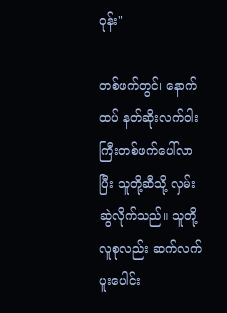ဝုန်း"

တစ်ဖက်တွင်၊ နောက်ထပ် နတ်ဆိုးလက်ဝါးကြီးတစ်ဖက်ပေါ်လာပြီး သူတို့ဆီသို့ လှမ်းဆွဲလိုက်သည်။ သူတို့လူစုလည်း ဆက်လက်ပူးပေါင်း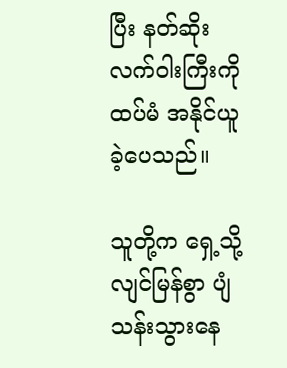ပြီး နတ်ဆိုးလက်ဝါးကြီးကို ထပ်မံ အနိုင်ယူခဲ့ပေသည်။

သူတို့က ရှေ့သို့ လျင်မြန်စွာ ပျံသန်းသွားနေ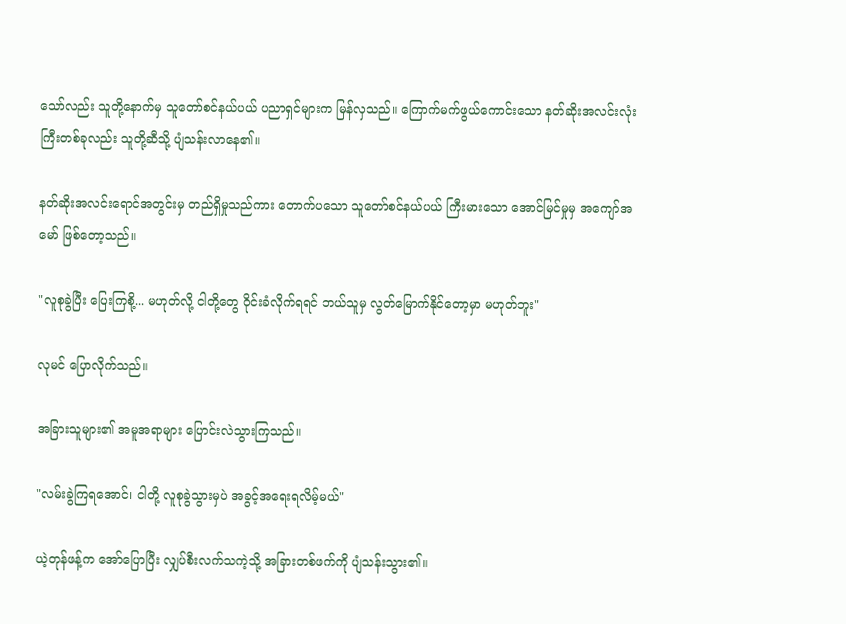သော်လည်း သူတို့နောက်မှ သူတော်စင်နယ်ပယ် ပညာရှင်များက မြန်လှသည်။ ကြောက်မက်ဖွယ်ကောင်းသော နတ်ဆိုးအလင်းလုံးကြီးတစ်ခုလည်း သူတို့ဆီသို့ ပျံသန်းလာနေ၏။

နတ်ဆိုးအလင်းရောင်အတွင်းမှ တည်ရှိမှုသည်ကား တောက်ပသော သူတော်စင်နယ်ပယ် ကြီးမားသော အောင်မြင်မှုမှ အကျော်အမော် ဖြစ်တော့သည်။

"လူစုခွဲပြီး ပြေးကြစို့... မဟုတ်လို့ ငါတို့တွေ ဝိုင်းခံလိုက်ရရင် ဘယ်သူမှ လွတ်မြောက်နိုင်တော့မှာ မဟုတ်ဘူး"

လုမင် ပြောလိုက်သည်။

အခြားသူများ၏ အမူအရာများ ပြောင်းလဲသွားကြသည်။

"လမ်းခွဲကြရအောင်၊ ငါတို့ လူစုခွဲသွားမှပဲ အခွင့်အရေးရလိမ့်မယ်"

ယဲ့တုန်ဖန့်က အော်ပြောပြီး လျှပ်စီးလက်သကဲ့သို့ အခြားတစ်ဖက်ကို ပျံသန်းသွား၏။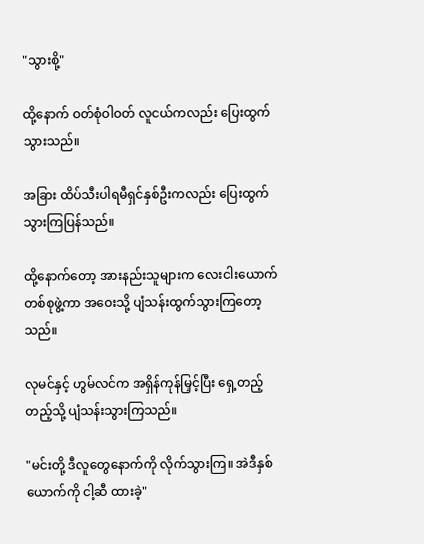"သွားစို့"

ထို့နောက် ဝတ်စုံဝါဝတ် လူငယ်ကလည်း ပြေးထွက်သွားသည်။

အခြား ထိပ်သီးပါရမီရှင်နှစ်ဦးကလည်း ပြေးထွက်သွားကြပြန်သည်။

ထို့နောက်တော့ အားနည်းသူများက လေးငါးယောက် တစ်စုဖွဲ့ကာ အဝေးသို့ ပျံသန်းထွက်သွားကြတော့သည်။

လုမင်နှင့် ဟွမ်လင်က အရှိန်ကုန်မြှင့်ပြီး ရှေ့တည့်တည့်သို့ ပျံသန်းသွားကြသည်။

"မင်းတို့ ဒီလူတွေနောက်ကို လိုက်သွားကြ။ အဲဒီနှစ်ယောက်ကို ငါ့ဆီ ထားခဲ့"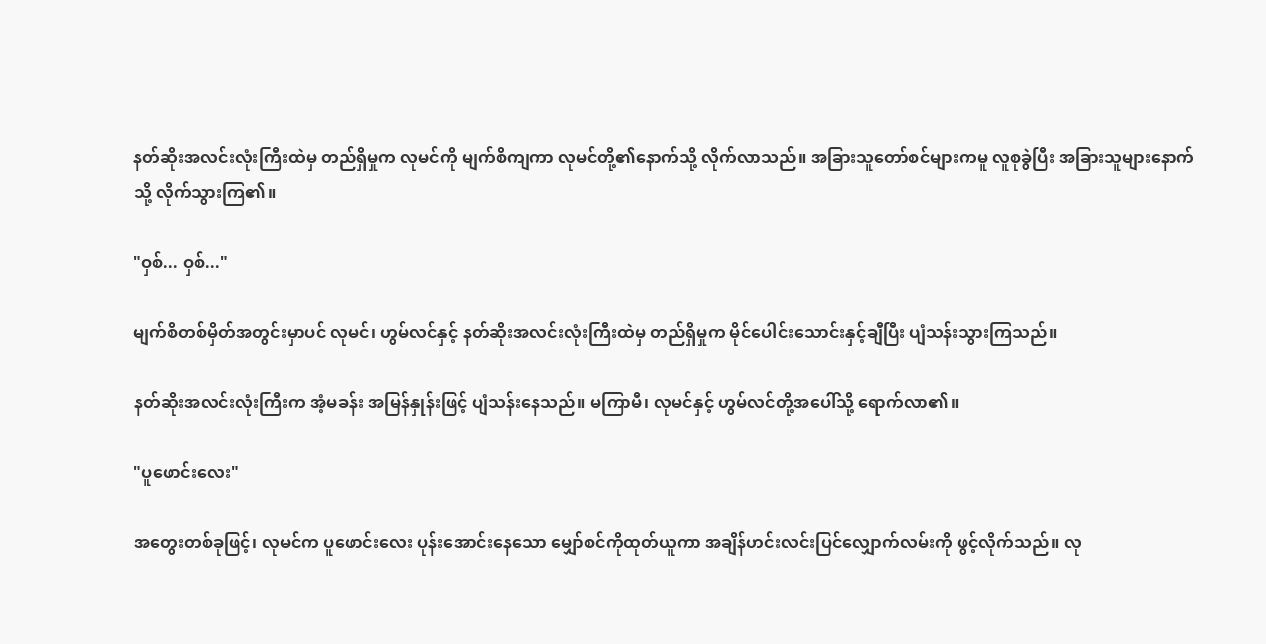နတ်ဆိုးအလင်းလုံးကြီးထဲမှ တည်ရှိမှုက လုမင်ကို မျက်စိကျကာ လုမင်တို့၏နောက်သို့ လိုက်လာသည်။ အခြားသူတော်စင်များကမူ လူစုခွဲပြီး အခြားသူများနောက်သို့ လိုက်သွားကြ၏။

"ဝှစ်... ဝှစ်..."

မျက်စိတစ်မှိတ်အတွင်းမှာပင် လုမင်၊ ဟွမ်လင်နှင့် နတ်ဆိုးအလင်းလုံးကြီးထဲမှ တည်ရှိမှုက မိုင်ပေါင်းသောင်းနှင့်ချီပြီး ပျံသန်းသွားကြသည်။

နတ်ဆိုးအလင်းလုံးကြီးက အံ့မခန်း အမြန်နှုန်းဖြင့် ပျံသန်းနေသည်။ မကြာမီ၊ လုမင်နှင့် ဟွမ်လင်တို့အပေါ်သို့ ရောက်လာ၏။

"ပူဖောင်းလေး"

အတွေးတစ်ခုဖြင့်၊ လုမင်က ပူဖောင်းလေး ပုန်းအောင်းနေသော မျှော်စင်ကိုထုတ်ယူကာ အချိန်ဟင်းလင်းပြင်လျှောက်လမ်းကို ဖွင့်လိုက်သည်။ လု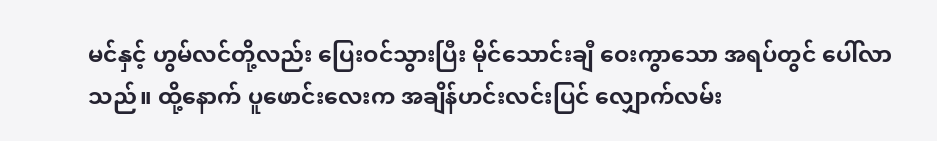မင်နှင့် ဟွမ်လင်တို့လည်း ပြေးဝင်သွားပြီး မိုင်သောင်းချီ ဝေးကွာသော အရပ်တွင် ပေါ်လာသည်။ ထို့နောက် ပူဖောင်းလေးက အချိန်ဟင်းလင်းပြင် လျှောက်လမ်း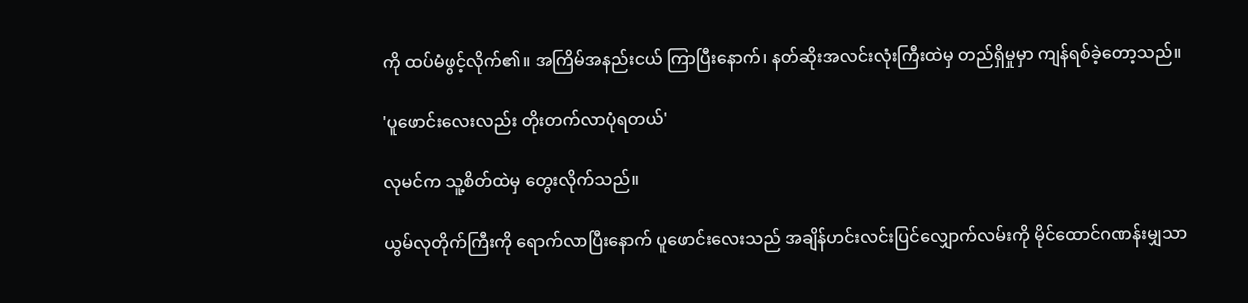ကို ထပ်မံဖွင့်လိုက်၏။ အကြိမ်အနည်းငယ် ကြာပြီးနောက်၊ နတ်ဆိုးအလင်းလုံးကြီးထဲမှ တည်ရှိမှုမှာ ကျန်ရစ်ခဲ့တော့သည်။

'ပူဖောင်းလေးလည်း တိုးတက်လာပုံရတယ်'

လုမင်က သူ့စိတ်ထဲမှ တွေးလိုက်သည်။

ယွမ်လုတိုက်ကြီးကို ရောက်လာပြီးနောက် ပူဖောင်းလေးသည် အချိန်ဟင်းလင်းပြင်လျှောက်လမ်းကို မိုင်ထောင်ဂဏန်းမျှသာ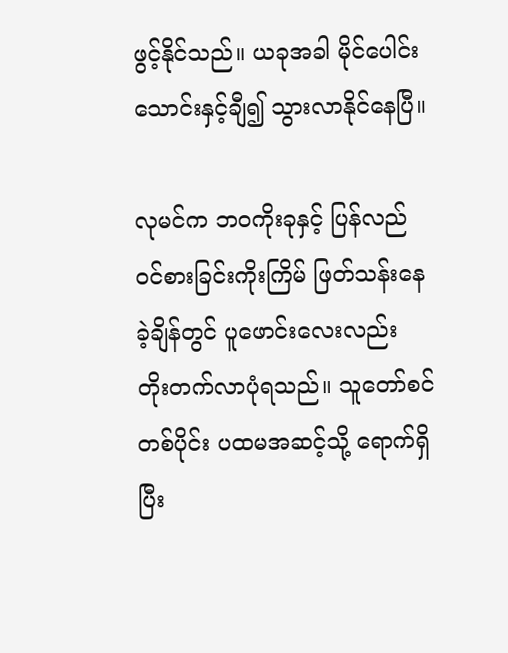ဖွင့်နိုင်သည်။ ယခုအခါ မိုင်ပေါင်း သောင်းနှင့်ချီ၍ သွားလာနိုင်နေပြီ။

လုမင်က ဘဝကိုးခုနှင့် ပြန်လည်ဝင်စားခြင်းကိုးကြိမ် ဖြတ်သန်းနေခဲ့ချိန်တွင် ပူဖောင်းလေးလည်း တိုးတက်လာပုံရသည်။ သူတော်စင်တစ်ပိုင်း ပထမအဆင့်သို့ ရောက်ရှိပြီး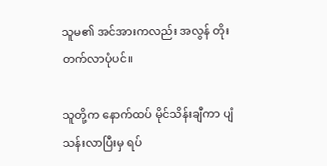သူမ၏ အင်အားကလည်း အလွန် တိုးတက်လာပုံပင်။

သူတို့က နောက်ထပ် မိုင်သိန်းချီကာ ပျံသန်းလာပြီးမှ ရပ်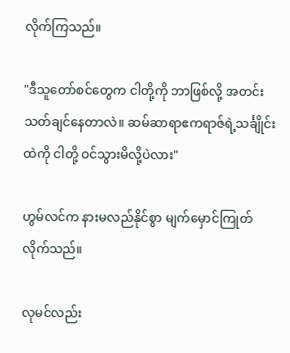လိုက်ကြသည်။

"ဒီသူတော်စင်တွေက ငါတို့ကို ဘာဖြစ်လို့ အတင်းသတ်ချင်နေတာလဲ။ ဆမ်ဆာရာဧကရာဇ်ရဲ့သင်္ချိုင်းထဲကို ငါတို့ ဝင်သွားမိလို့ပဲလား"

ဟွမ်လင်က နားမလည်နိုင်စွာ မျက်မှောင်ကြုတ်လိုက်သည်။

လုမင်လည်း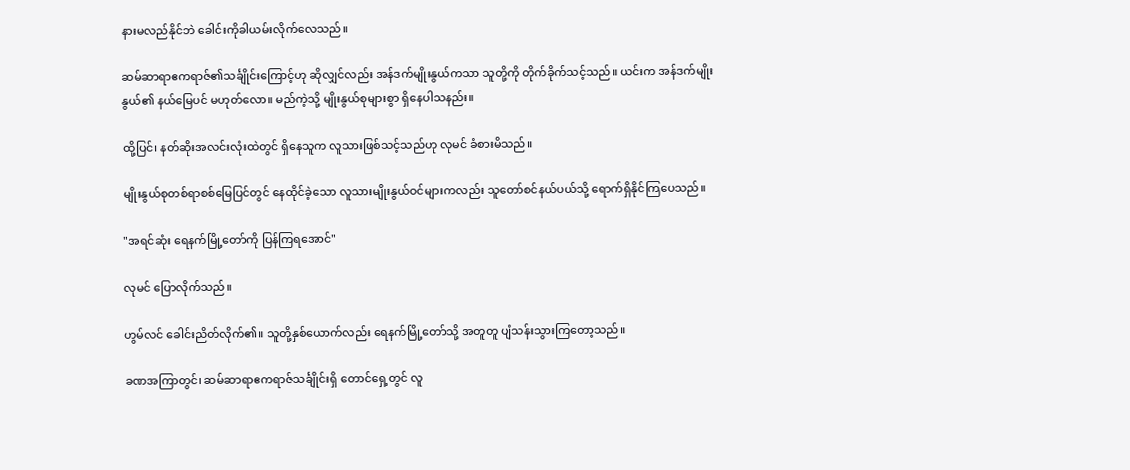နားမလည်နိုင်ဘဲ ခေါင်းကိုခါယမ်းလိုက်လေသည်။

ဆမ်ဆာရာဧကရာဇ်၏သင်္ချိုင်းကြောင့်ဟု ဆိုလျှင်လည်း အန်ဒက်မျိုးနွယ်ကသာ သူတို့ကို တိုက်ခိုက်သင့်သည်။ ယင်းက အန်ဒက်မျိုးနွယ်၏ နယ်မြေပင် မဟုတ်လော။ မည်ကဲ့သို့ မျိုးနွယ်စုများစွာ ရှိနေပါသနည်း။

ထို့ပြင်၊ နတ်ဆိုးအလင်းလုံးထဲတွင် ရှိနေသူက လူသားဖြစ်သင့်သည်ဟု လုမင် ခံစားမိသည်။

မျိုးနွယ်စုတစ်ရာစစ်မြေပြင်တွင် နေထိုင်ခဲ့သော လူသားမျိုးနွယ်ဝင်များကလည်း သူတော်စင်နယ်ပယ်သို့ ရောက်ရှိနိုင်ကြပေသည်။

"အရင်ဆုံး ရေနက်မြို့တော်ကို ပြန်ကြရအောင်"

လုမင်‌ ပြောလိုက်သည်။

ဟွမ်လင် ခေါင်းညိတ်လိုက်၏။ သူတို့နှစ်ယောက်လည်း ရေနက်မြို့တော်သို့ အတူတူ ပျံသန်းသွားကြတော့သည်။

ခဏအကြာတွင်၊ ဆမ်ဆာရာဧကရာဇ်သင်္ချိုင်းရှိ တောင်ရှေ့တွင် လူ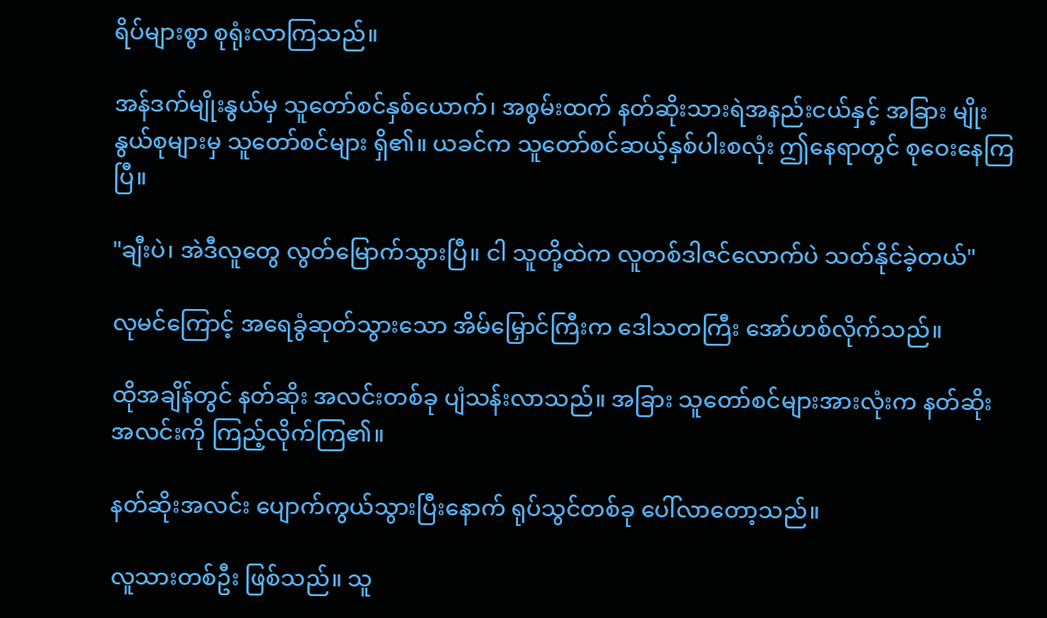ရိပ်များစွာ စုရုံးလာကြသည်။

အန်ဒက်မျိုးနွယ်မှ သူတော်စင်နှစ်ယောက်၊ အစွမ်းထက် နတ်ဆိုးသားရဲအနည်းငယ်နှင့် အခြား မျိုးနွယ်စုများမှ သူတော်စင်များ ရှိ၏။ ယခင်က သူတော်စင်ဆယ့်နှစ်ပါးစလုံး ဤနေရာတွင် စုဝေးနေကြပြီ။

"ချီးပဲ၊ အဲဒီလူတွေ လွတ်မြောက်သွားပြီ။ ငါ သူတို့ထဲက လူတစ်ဒါဇင်လောက်ပဲ သတ်နိုင်ခဲ့တယ်"

လုမင်ကြောင့် အရေခွံဆုတ်သွားသော အိမ်မြှောင်ကြီးက ဒေါသတကြီး အော်ဟစ်လိုက်သည်။

ထိုအချိန်တွင် နတ်ဆိုး အလင်းတစ်ခု ပျံသန်းလာသည်။ အခြား သူတော်စင်များအားလုံးက နတ်ဆိုးအလင်းကို ကြည့်လိုက်ကြ၏။

နတ်ဆိုးအလင်း ပျောက်ကွယ်သွားပြီးနောက် ရုပ်သွင်တစ်ခု ပေါ်လာတော့သည်။

လူသားတစ်ဦး ဖြစ်သည်။ သူ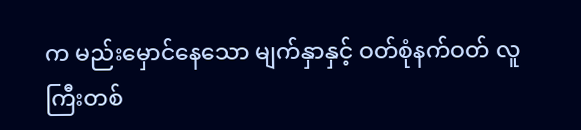က မည်းမှောင်နေသော မျက်နှာနှင့် ဝတ်စုံနက်ဝတ် လူကြီးတစ်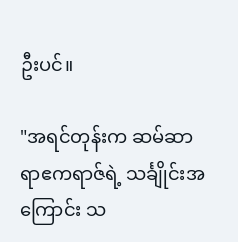ဦးပင်။

"အရင်တုန်းက ဆမ်ဆာရာဧကရာဇ်ရဲ့ သင်္ချိုင်းအကြောင်း သ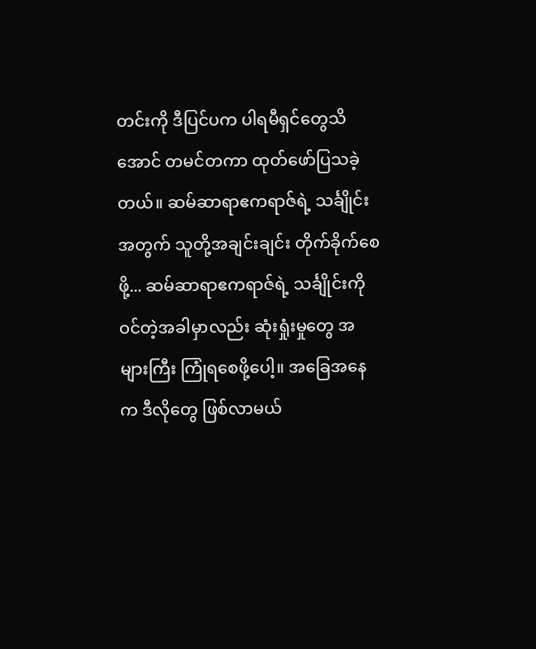တင်းကို ဒီပြင်ပက ပါရမီရှင်တွေသိအောင် တမင်တကာ ထုတ်ဖော်ပြသခဲ့တယ်။ ဆမ်ဆာရာဧကရာဇ်ရဲ့ သင်္ချိုင်းအတွက် သူတို့အချင်းချင်း တိုက်ခိုက်စေဖို့... ဆမ်ဆာရာဧကရာဇ်ရဲ့ သင်္ချိုင်းကို ဝင်တဲ့အခါမှာလည်း ဆုံးရှုံးမှုတွေ အများကြီး ကြုံရစေဖို့ပေါ့။ အခြေအနေက ဒီလိုတွေ ဖြစ်လာမယ်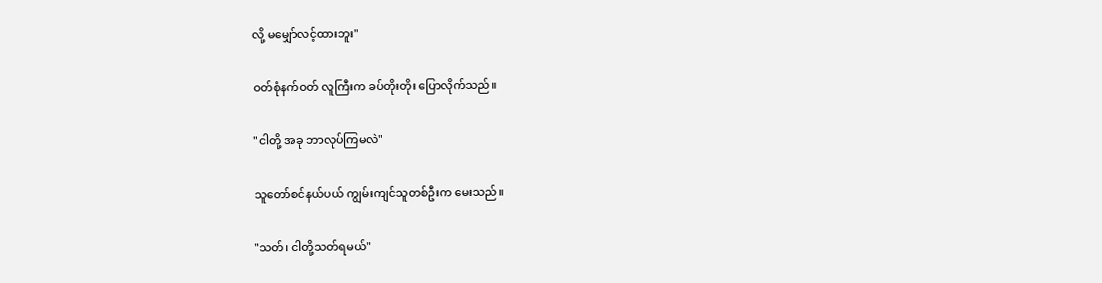လို့ မမျှော်လင့်ထားဘူး"

ဝတ်စုံနက်ဝတ် လူကြီးက ခပ်တိုးတိုး ပြောလိုက်သည်။

"ငါတို့ အခု ဘာလုပ်ကြမလဲ"

သူတော်စင်နယ်ပယ် ကျွမ်းကျင်သူတစ်ဦးက မေးသည်။

"သတ်၊ ငါတို့သတ်ရမယ်"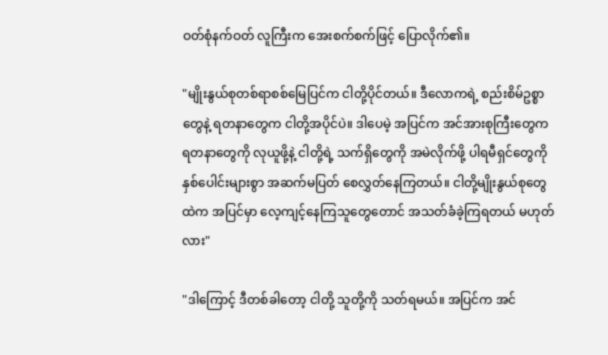ဝတ်စုံနက်ဝတ် လူကြီးက အေးစက်စက်ဖြင့်‌ ပြောလိုက်၏။

"မျိုးနွယ်စုတစ်ရာစစ်မြေပြင်က ငါတို့ပိုင်တယ်။ ဒီလောကရဲ့ စည်းစိမ်ဥစ္စာတွေနဲ့ ရတနာတွေက ငါတို့အပိုင်ပဲ။ ဒါပေမဲ့ အပြင်က အင်အားစုကြီးတွေက ရတနာတွေကို လုယူဖို့နဲ့ ငါတို့ရဲ့ သက်ရှိတွေကို အမဲလိုက်ဖို့ ပါရမီရှင်တွေကို နှစ်ပေါင်းများစွာ အဆက်မပြတ် စေလွှတ်နေကြတယ်။ ငါတို့မျိုးနွယ်စုတွေထဲက အပြင်မှာ လေ့ကျင့်နေကြသူတွေတောင် အသတ်ခံခဲ့ကြရတယ် မဟုတ်လား"

"ဒါကြောင့် ဒီတစ်ခါတော့ ငါတို့ သူတို့ကို သတ်ရမယ်။ အပြင်က အင်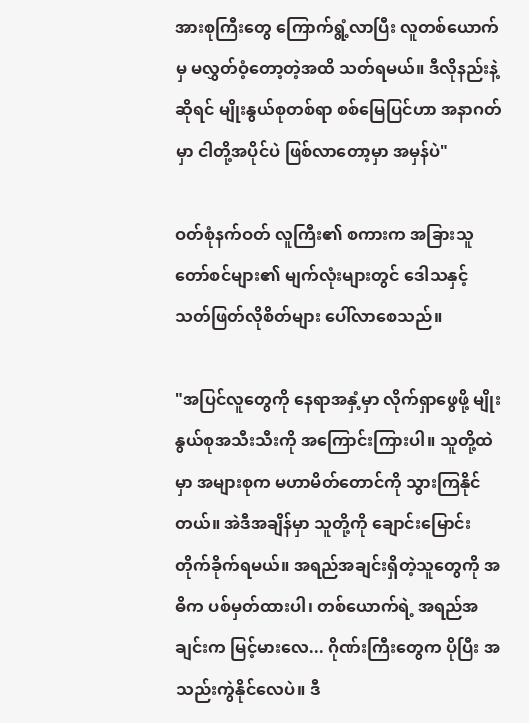အားစုကြီးတွေ ကြောက်ရွံ့လာပြီး လူတစ်ယောက်မှ မလွှတ်ဝံ့တော့တဲ့အထိ သတ်ရမယ်။ ဒီလိုနည်းနဲ့ဆိုရင် မျိုးနွယ်စုတစ်ရာ စစ်မြေပြင်ဟာ အနာဂတ်မှာ ငါတို့အပိုင်ပဲ ဖြစ်လာတော့မှာ အမှန်ပဲ"

ဝတ်စုံနက်ဝတ် လူကြီး၏ စကားက အခြားသူတော်စင်များ၏ မျက်လုံးများတွင် ဒေါသနှင့် သတ်ဖြတ်လိုစိတ်များ ပေါ်လာစေသည်။

"အပြင်လူတွေကို နေရာအနှံ့မှာ လိုက်ရှာဖွေဖို့ မျိုးနွယ်စုအသီးသီးကို အကြောင်းကြားပါ။ သူတို့ထဲမှာ အများစုက မဟာမိတ်တောင်ကို သွားကြနိုင်တယ်။ အဲဒီအချိန်မှာ သူတို့ကို ချောင်းမြောင်းတိုက်ခိုက်ရမယ်။ အရည်အချင်းရှိတဲ့သူတွေကို အဓိက ပစ်မှတ်ထားပါ၊ တစ်ယောက်ရဲ့ အရည်အချင်းက မြင့်မားလေ... ဂိုဏ်းကြီးတွေက ပိုပြီး အသည်းကွဲနိုင်လေပဲ။ ဒီ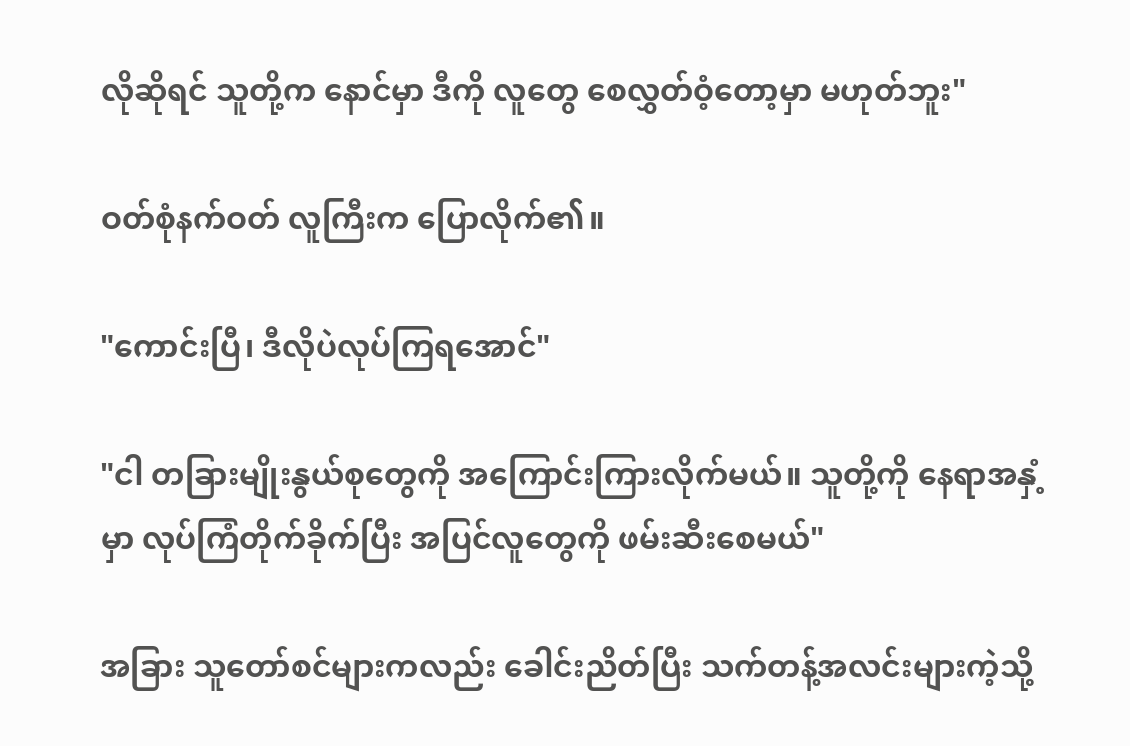လိုဆိုရင် သူတို့က နောင်မှာ ဒီကို လူတွေ စေလွှတ်ဝံ့တော့မှာ မဟုတ်ဘူး"

ဝတ်စုံနက်ဝတ် လူကြီးက ပြောလိုက်၏။

"ကောင်းပြီ၊ ဒီလိုပဲလုပ်ကြရအောင်"

"ငါ တခြားမျိုးနွယ်စုတွေကို အကြောင်းကြားလိုက်မယ်။ သူတို့ကို နေရာအနှံ့မှာ လုပ်ကြံတိုက်ခိုက်ပြီး အပြင်လူတွေကို ဖမ်းဆီးစေမယ်"

အခြား သူတော်စင်များကလည်း ခေါင်းညိတ်ပြီး သက်တန့်အလင်းများကဲ့သို့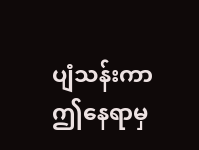ပျံသန်းကာ ဤနေရာမှ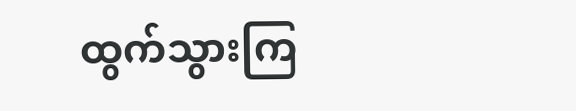ထွက်သွားကြ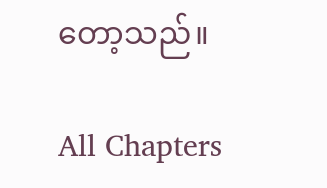တော့သည်။

All Chapters